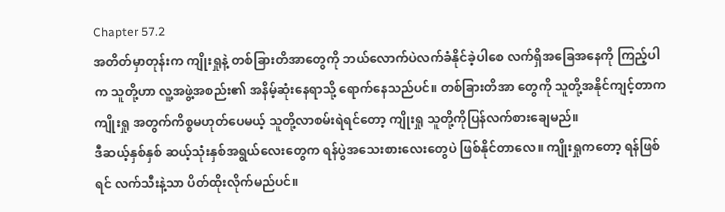Chapter 57.2
အတိတ်မှာတုန်းက ကျိုးရှုနဲ့ တစ်ခြားတိအာတွေကို ဘယ်လောက်ပဲလက်ခံနိုင်ခဲ့ပါစေ လက်ရှိအခြေအနေကို ကြည့်ပါက သူတို့ဟာ လူ့အဖွဲ့အစည်း၏ အနိမ့်ဆုံးနေရာသို့ ရောက်နေသည်ပင်။ တစ်ခြားတိအာ တွေကို သူတို့အနိုင်ကျင့်တာက ကျိုးရှု အတွက်ကိစ္စမဟုတ်ပေမယ့် သူတို့လာစမ်းရဲရင်တော့ ကျိုးရှု သူတို့ကိုပြန်လက်စားချေမည်။
ဒီဆယ့်နှစ်နှစ် ဆယ့်သုံးနှစ်အရွယ်လေးတွေက ရန်ပွဲအသေးစားလေးတွေပဲ ဖြစ်နိုင်တာလေ။ ကျိုးရှုကတော့ ရန်ဖြစ်ရင် လက်သီးနဲ့သာ ပိတ်ထိုးလိုက်မည်ပင်။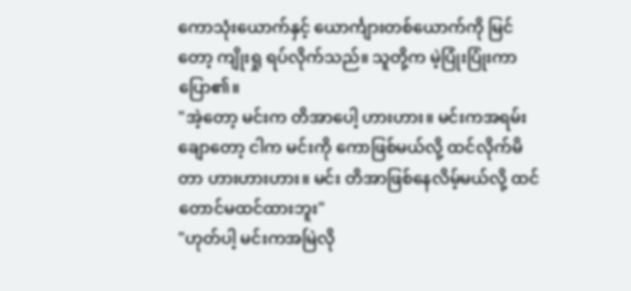ကောသုံးယောက်နှင့် ယောင်္ကျားတစ်ယောက်ကို မြင်တော့ ကျိုးရှု ရပ်လိုက်သည်။ သူတို့က မဲ့ပြုံးပြုံးကာ ပြော၏။
"အဲ့တော့ မင်းက တိအာပေါ့ ဟားဟား။ မင်းကအရမ်းချောတော့ ငါက မင်းကို ကောဖြစ်မယ်လို့ ထင်လိုက်မိတာ ဟားဟားဟား။ မင်း တိအာဖြစ်နေလိမ့်မယ်လို့ ထင်တောင်မထင်ထားဘူး"
"ဟုတ်ပါ့ မင်းကအမြဲလို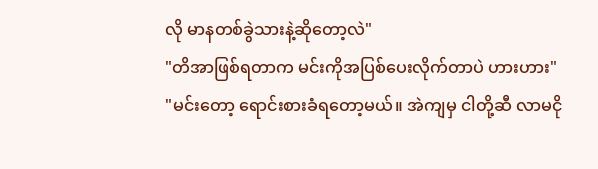လို မာနတစ်ခွဲသားနဲ့ဆိုတော့လဲ"
"တိအာဖြစ်ရတာက မင်းကိုအပြစ်ပေးလိုက်တာပဲ ဟားဟား"
"မင်းတော့ ရောင်းစားခံရတော့မယ်။ အဲကျမှ ငါတို့ဆီ လာမငို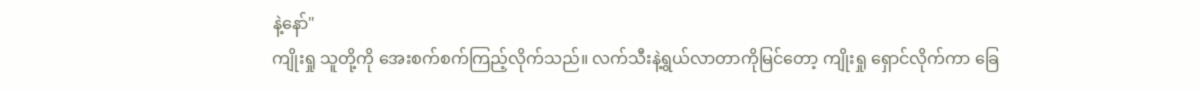နဲ့နော်"
ကျိုးရှု သူတို့ကို အေးစက်စက်ကြည့်လိုက်သည်။ လက်သီးနဲ့ရွယ်လာတာကိုမြင်တော့ ကျိုးရှု ရှောင်လိုက်ကာ ခြေ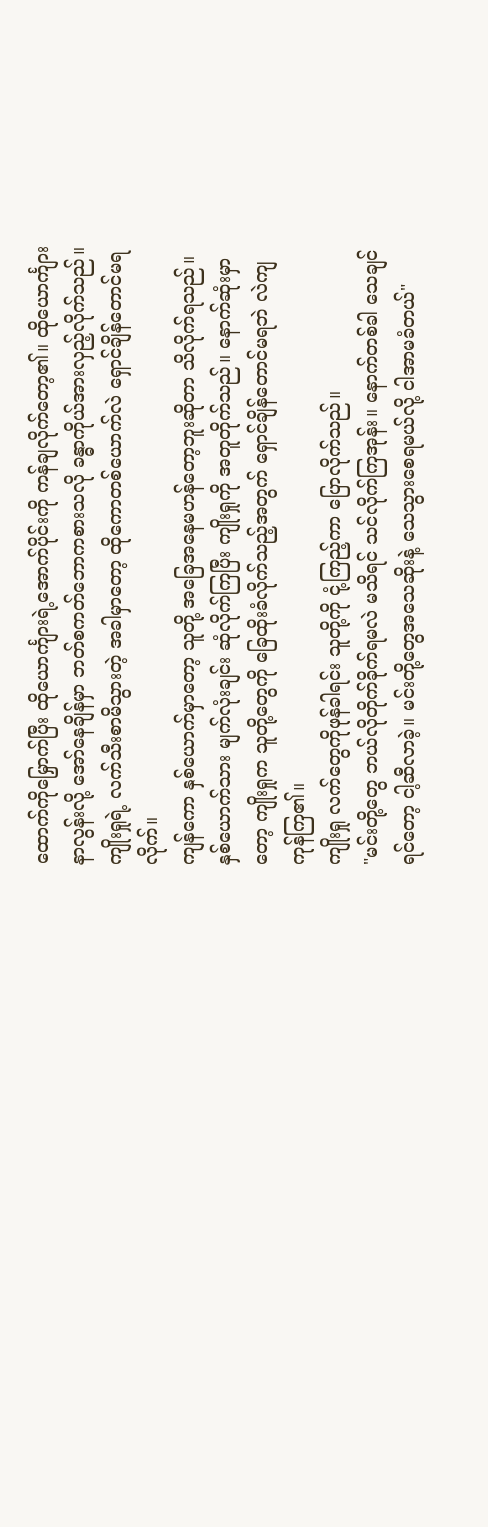ထောက်ကိုမြှောက်ပြီး ထိုယောင်္ကျားရဲ့အောက်ပိုင်းကို ကန်ချလိုက်တော့၏။ ထိုယောင်္ကျားနာလွန်းလို့ အော်နေချိန်မှာ ဘတ်စကတ်ဘောကစားသလို ခန္ဓာကိုယ်အားလှည့်လိုက်သည်။ ကျိုးရှုရဲ့ လက်သီးစာမိသွားတဲ့ အခါမှာတော့ ထိုကောတစ်ယောက်လဲ ရှောင်ချိန်တောင်မရလိုက်။
ကျန်ကော နှစ်ယောက်မှာတော့ သူတို့ အခြေအနေမဟန်တော့ဘူးဆိုတာ သိလိုက်ရသည်။ နှစ်ယောက်သား မျက်လုံးချင်း ဆုံလိုက်ကြပြီး ကျိုးရှုကို အတူတိုက်သည်။ နောက်ဆုံးမှာတော့ ကျိုးရှုက သူတို့တွေကို ခြေထိုးခံလိုက်သည့်အတွက် ရှောင်ချိန်တောင်မရဘဲ လဲကျကုန်ကြ၏။
ကျိုးရှု လက်တွေကိုဖုန်ခါရင်း သူတို့ကို ငုံ့ကြည့်ကာ ပြောလိုက်သည်။
"မင်းတို့တွေ ဘယ်လိုတိုက်ခိုက်ရမလဲ မသိရင် သင်လိုက်ကြအုန်း။ နောက်တစ်ခါ သေချင်ရင်တော့ ငါ့ဆီလာခဲ့။ မင်းတို့တွေအသေဆိုးနဲ့ သေသွားစေရမယ်လို့ ငါအာမခံတယ်"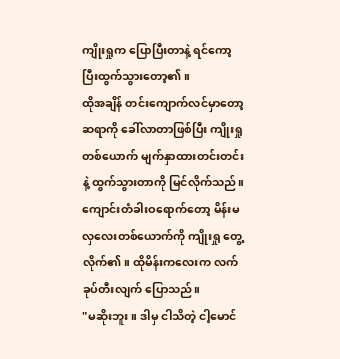ကျိုးရှုက ပြောပြီးတာနဲ့ ရင်ကော့ပြီးထွက်သွားတော့၏။
ထိုအချိန် တင်းကျောက်လင်မှာတော့ ဆရာကို ခေါ်လာတာဖြစ်ပြီး ကျိုးရှုတစ်ယောက် မျက်နှာထားတင်းတင်းနဲ့ ထွက်သွားတာကို မြင်လိုက်သည်။ ကျောင်းတံခါးဝရောက်တော့ မိန်းမလှလေးတစ်ယောက်ကို ကျိုးရှု တွေ့လိုက်၏။ ထိုမိန်းကလေးက လက်ခုပ်တီးလျက် ပြောသည်။
"မဆိုးဘူး။ ဒါမှ ငါသိတဲ့ ငါ့မောင်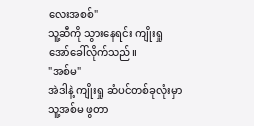လေးအစစ်"
သူ့ဆီကို သွားနေရင်း ကျိုးရှု အော်ခေါ်လိုက်သည်။
"အစ်မ"
အဲဒါနဲ့ ကျိုးရှု ဆံပင်တစ်ခုလုံးမှာ သူ့အစ်မ ဖွတာ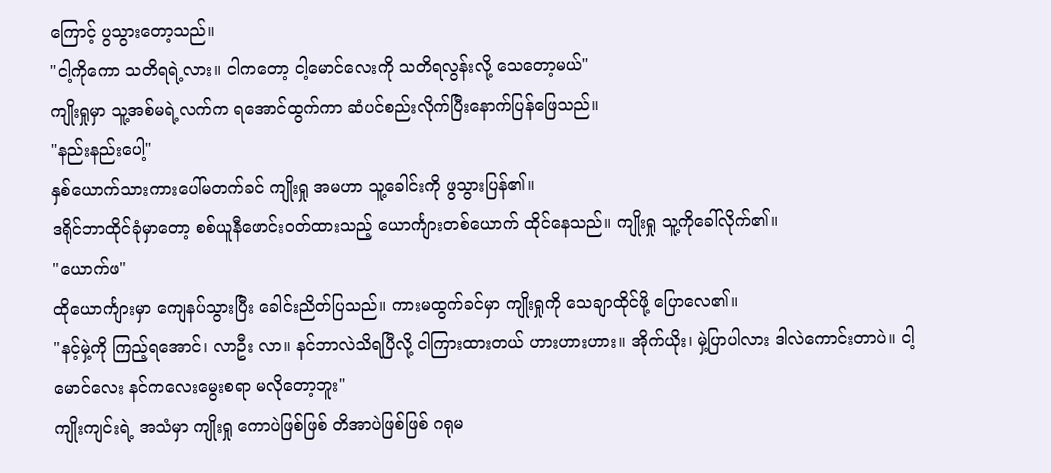ကြောင့် ပွသွားတော့သည်။
"ငါ့ကိုကော သတိရရဲ့လား။ ငါကတော့ ငါ့မောင်လေးကို သတိရလွန်းလို့ သေတော့မယ်"
ကျိုးရှုမှာ သူ့အစ်မရဲ့လက်က ရအောင်ထွက်ကာ ဆံပင်စည်းလိုက်ပြီးနောက်ပြန်ဖြေသည်။
"နည်းနည်းပေါ့"
နှစ်ယောက်သားကားပေါ်မတက်ခင် ကျိုးရှု အမဟာ သူ့ခေါင်းကို ဖွသွားပြန်၏။
ဒရိုင်ဘာထိုင်ခုံမှာတော့ စစ်ယူနီဖောင်းဝတ်ထားသည့် ယောင်္ကျားတစ်ယောက် ထိုင်နေသည်။ ကျိုးရှု သူ့ကိုခေါ်လိုက်၏။
"ယောက်ဖ"
ထိုယောင်္ကျားမှာ ကျေနပ်သွားပြီး ခေါင်းညိတ်ပြသည်။ ကားမထွက်ခင်မှာ ကျိုးရှုကို သေချာထိုင်ဖို့ ပြောလေ၏။
"နင့်မှဲ့ကို ကြည့်ရအောင်၊ လာဦး လာ။ နင်ဘာလဲသိရပြီလို့ ငါကြားထားတယ် ဟားဟားဟား။ အိုက်ယိုး၊ မှဲ့ပြာပါလား ဒါလဲကောင်းတာပဲ။ ငါ့မောင်လေး နင်ကလေးမွေးစရာ မလိုတော့ဘူး"
ကျိုးကျင်းရဲ့ အသံမှာ ကျိုးရှု ကောပဲဖြစ်ဖြစ် တိအာပဲဖြစ်ဖြစ် ဂရုမ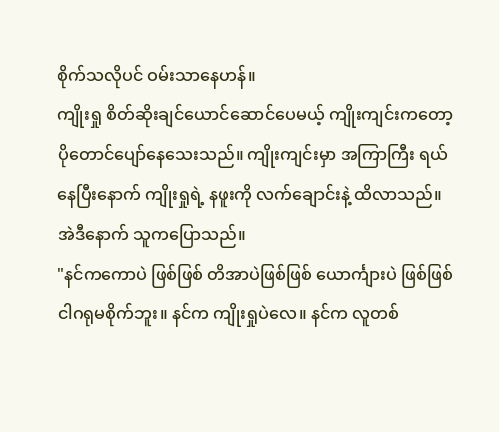စိုက်သလိုပင် ဝမ်းသာနေဟန်။
ကျိုးရှု စိတ်ဆိုးချင်ယောင်ဆောင်ပေမယ့် ကျိုးကျင်းကတော့ ပိုတောင်ပျော်နေသေးသည်။ ကျိုးကျင်းမှာ အကြာကြီး ရယ်နေပြီးနောက် ကျိုးရှုရဲ့ နဖူးကို လက်ချောင်းနဲ့ ထိလာသည်။
အဲဒီနောက် သူကပြောသည်။
"နင်ကကောပဲ ဖြစ်ဖြစ် တိအာပဲဖြစ်ဖြစ် ယောင်္ကျားပဲ ဖြစ်ဖြစ် ငါဂရုမစိုက်ဘူး။ နင်က ကျိုးရှုပဲလေ။ နင်က လူတစ်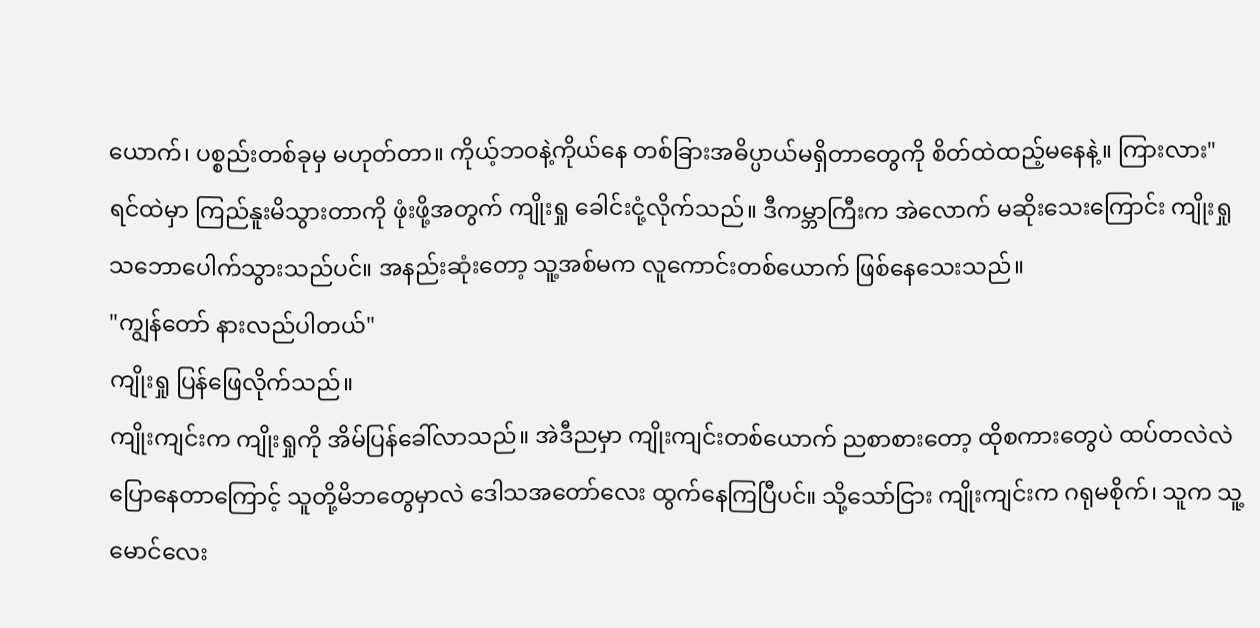ယောက်၊ ပစ္စည်းတစ်ခုမှ မဟုတ်တာ။ ကိုယ့်ဘဝနဲ့ကိုယ်နေ တစ်ခြားအဓိပ္ပာယ်မရှိတာတွေကို စိတ်ထဲထည့်မနေနဲ့။ ကြားလား"
ရင်ထဲမှာ ကြည်နူးမိသွားတာကို ဖုံးဖို့အတွက် ကျိုးရှု ခေါင်းငုံ့လိုက်သည်။ ဒီကမ္ဘာကြီးက အဲလောက် မဆိုးသေးကြောင်း ကျိုးရှု သဘောပေါက်သွားသည်ပင်။ အနည်းဆုံးတော့ သူ့အစ်မက လူကောင်းတစ်ယောက် ဖြစ်နေသေးသည်။
"ကျွန်တော် နားလည်ပါတယ်"
ကျိုးရှု ပြန်ဖြေလိုက်သည်။
ကျိုးကျင်းက ကျိုးရှုကို အိမ်ပြန်ခေါ်လာသည်။ အဲဒီညမှာ ကျိုးကျင်းတစ်ယောက် ညစာစားတော့ ထိုစကားတွေပဲ ထပ်တလဲလဲ ပြောနေတာကြောင့် သူတို့မိဘတွေမှာလဲ ဒေါသအတော်လေး ထွက်နေကြပြီပင်။ သို့သော်ငြား ကျိုးကျင်းက ဂရုမစိုက်၊ သူက သူ့မောင်လေး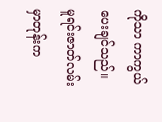ကိုသာ ကာကွယ်ပေးချင်သည်။
မူရင်းဇာတ်လမ်းမှာတုန်းက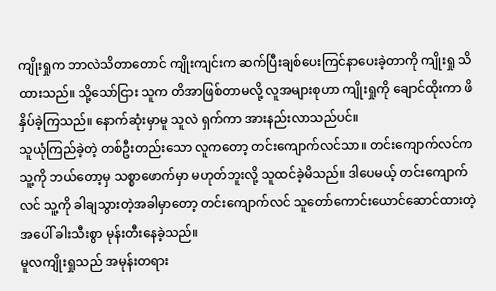ကျိုးရှုက ဘာလဲသိတာတောင် ကျိုးကျင်းက ဆက်ပြီးချစ်ပေးကြင်နာပေးခဲ့တာကို ကျိုးရှု သိထားသည်။ သို့သော်ငြား သူက တိအာဖြစ်တာမလို့ လူအများစုဟာ ကျိုးရှုကို ချောင်ထိုးကာ ဖိနှိပ်ခဲ့ကြသည်။ နောက်ဆုံးမှာမူ သူလဲ ရှက်ကာ အားနည်းလာသည်ပင်။
သူယုံကြည်ခဲ့တဲ့ တစ်ဦးတည်းသော လူကတော့ တင်းကျောက်လင်သာ။ တင်းကျောက်လင်က သူ့ကို ဘယ်တော့မှ သစ္စာဖောက်မှာ မဟုတ်ဘူးလို့ သူထင်ခဲ့မိသည်။ ဒါပေမယ့် တင်းကျောက်လင် သူ့ကို ခါချသွားတဲ့အခါမှာတော့ တင်းကျောက်လင် သူတော်ကောင်းယောင်ဆောင်ထားတဲ့အပေါ် ခါးသီးစွာ မုန်းတီးနေခဲ့သည်။
မူလကျိုးရှုသည် အမုန်းတရား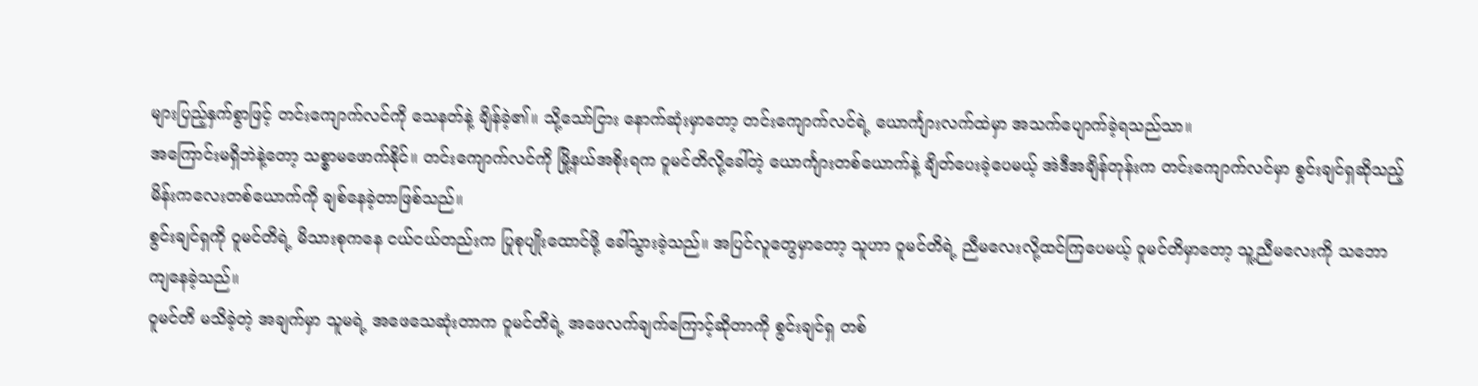များပြည့်နှက်စွာဖြင့် တင်းကျောက်လင်ကို သေနတ်နဲ့ ချိန်ခဲ့၏။ သို့သော်ငြား နောက်ဆုံးမှာတော့ တင်းကျောက်လင်ရဲ့ ယောင်္ကျားလက်ထဲမှာ အသက်ပျောက်ခဲ့ရသည်သာ။
အကြောင်းမရှိဘဲနဲ့တော့ သစ္စာမဖောက်နိုင်။ တင်းကျောက်လင်ကို မြို့နယ်အစိုးရက ဝူမင်တိလို့ခေါ်တဲ့ ယောင်္ကျားတစ်ယောက်နဲ့ ချိတ်ပေးခဲ့ပေမယ့် အဲဒီအချိန်တုန်းက တင်းကျောက်လင်မှာ စွင်းချင်ရှဆိုသည့် မိန်းကလေးတစ်ယောက်ကို ချစ်နေခဲ့တာဖြစ်သည်။
စွင်းချင်ရှကို ဝူမင်တိရဲ့ မိသားစုကနေ ငယ်ငယ်တည်းက ပြုစုပျိုးထောင်ဖို့ ခေါ်သွားခဲ့သည်။ အပြင်လူတွေမှာတော့ သူဟာ ဝူမင်တိရဲ့ ညီမလေးလို့ထင်ကြပေမယ့် ဝူမင်တိမှာတော့ သူ့ညီမလေးကို သဘောကျနေခဲ့သည်။
ဝူမင်တိ မသိခဲ့တဲ့ အချက်မှာ သူမရဲ့ အဖေသေဆုံးတာက ဝူမင်တိရဲ့ အဖေလက်ချက်ကြောင့်ဆိုတာကို စွင်းချင်ရှ တစ်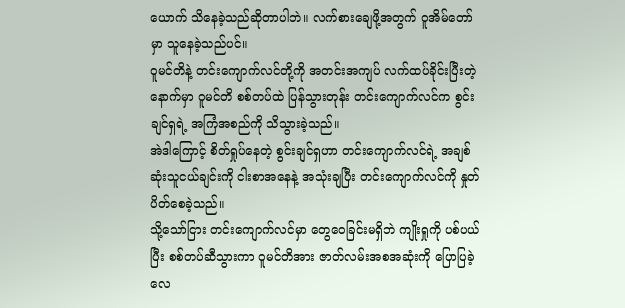ယောက် သိနေခဲ့သည်ဆိုတာပါဘဲ။ လက်စားချေဖို့အတွက် ဝူအိမ်တော်မှာ သူနေခဲ့သည်ပင်။
ဝူမင်တိနဲ့ တင်းကျောက်လင်တို့ကို အတင်းအကျပ် လက်ထပ်ခိုင်းပြီးတဲ့နောက်မှာ ဝူမင်တိ စစ်တပ်ထဲ ပြန်သွားတုန်း တင်းကျောက်လင်က စွင်းချင်ရှရဲ့ အကြံအစည်ကို သိသွားခဲ့သည်။
အဲဒါကြောင့် စိတ်ရှုပ်နေတဲ့ စွင်းချင်ရှဟာ တင်းကျောက်လင်ရဲ့ အချစ်ဆုံးသူငယ်ချင်းကို ငါးစာအနေနဲ့ အသုံးချပြီး တင်းကျောက်လင်ကို နှုတ်ပိတ်စေခဲ့သည်။
သို့သော်ငြား တင်းကျောက်လင်မှာ တွေဝေခြင်းမရှိဘဲ ကျိုးရှုကို ပစ်ပယ်ပြီး စစ်တပ်ဆီသွားကာ ဝူမင်တိအား ဇာတ်လမ်းအစအဆုံးကို ပြောပြခဲ့လေ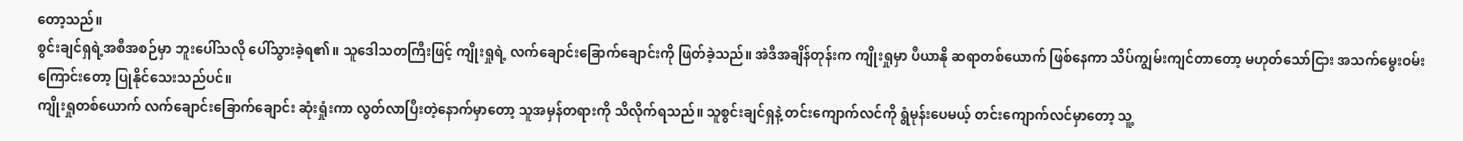တော့သည်။
စွင်းချင်ရှရဲ့အစီအစဉ်မှာ ဘူးပေါ်သလို ပေါ်သွားခဲ့ရ၏။ သူဒေါသတကြီးဖြင့် ကျိုးရှုရဲ့ လက်ချောင်းခြောက်ချောင်းကို ဖြတ်ခဲ့သည်။ အဲဒီအချိန်တုန်းက ကျိုးရှုမှာ ပီယာနို ဆရာတစ်ယောက် ဖြစ်နေကာ သိပ်ကျွမ်းကျင်တာတော့ မဟုတ်သော်ငြား အသက်မွေးဝမ်းကြောင်းတော့ ပြုနိုင်သေးသည်ပင်။
ကျိုးရှုတစ်ယောက် လက်ချောင်းခြောက်ချောင်း ဆုံးရှုံးကာ လွတ်လာပြီးတဲ့နောက်မှာတော့ သူအမှန်တရားကို သိလိုက်ရသည်။ သူစွင်းချင်ရှနဲ့ တင်းကျောက်လင်ကို ရွံမုန်းပေမယ့် တင်းကျောက်လင်မှာတော့ သူ့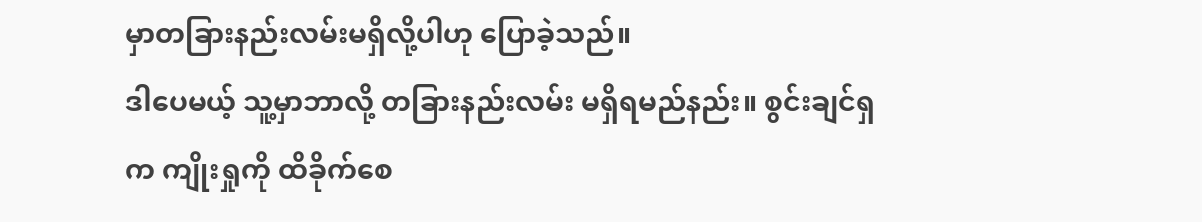မှာတခြားနည်းလမ်းမရှိလို့ပါဟု ပြောခဲ့သည်။
ဒါပေမယ့် သူ့မှာဘာလို့ တခြားနည်းလမ်း မရှိရမည်နည်း။ စွင်းချင်ရှက ကျိုးရှုကို ထိခိုက်စေ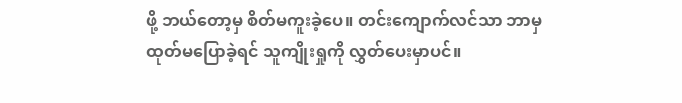ဖို့ ဘယ်တော့မှ စိတ်မကူးခဲ့ပေ။ တင်းကျောက်လင်သာ ဘာမှထုတ်မပြောခဲ့ရင် သူကျိုးရှုကို လွှတ်ပေးမှာပင်။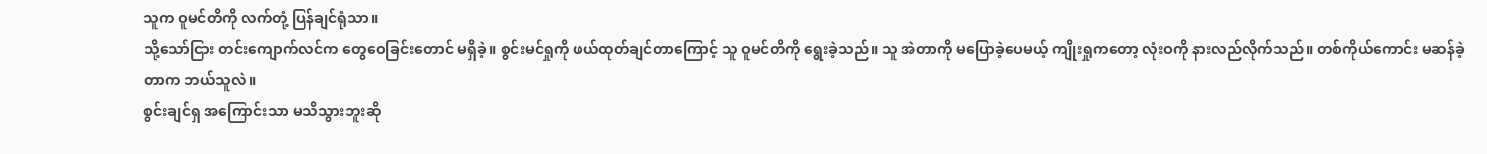သူက ဝူမင်တိကို လက်တုံ့ ပြန်ချင်ရုံသာ။
သို့သော်ငြား တင်းကျောက်လင်က တွေဝေခြင်းတောင် မရှိခဲ့။ စွင်းမင်ရှုကို ဖယ်ထုတ်ချင်တာကြောင့် သူ ဝူမင်တိကို ရွေးခဲ့သည်။ သူ အဲတာကို မပြောခဲ့ပေမယ့် ကျိုးရှုကတော့ လုံးဝကို နားလည်လိုက်သည်။ တစ်ကိုယ်ကောင်း မဆန်ခဲ့တာက ဘယ်သူလဲ။
စွင်းချင်ရှ အကြောင်းသာ မသိသွားဘူးဆို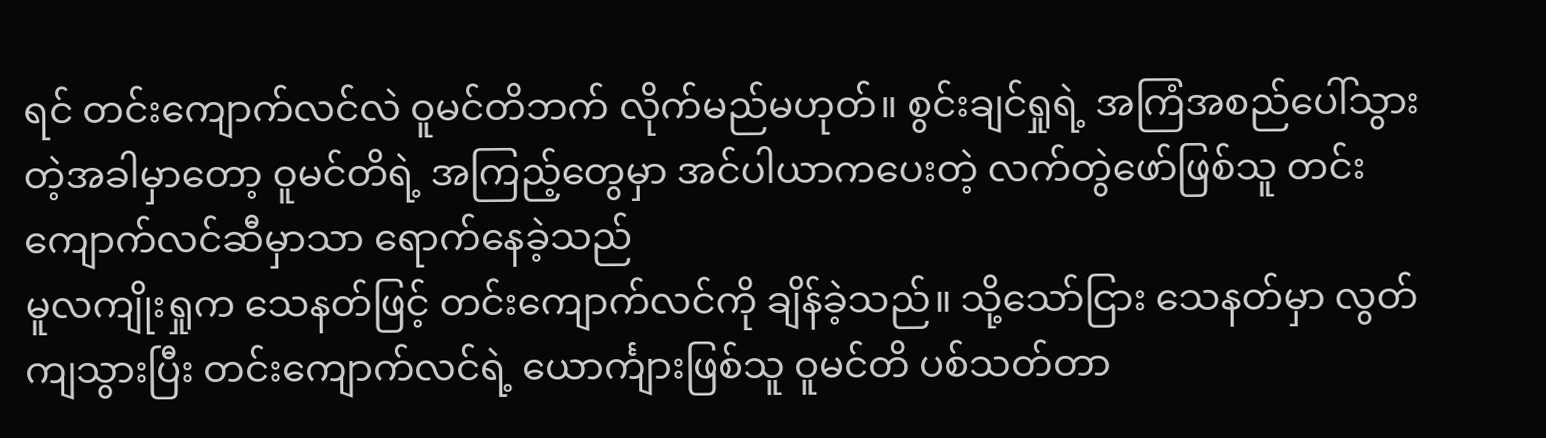ရင် တင်းကျောက်လင်လဲ ဝူမင်တိဘက် လိုက်မည်မဟုတ်။ စွင်းချင်ရှုရဲ့ အကြံအစည်ပေါ်သွားတဲ့အခါမှာတော့ ဝူမင်တိရဲ့ အကြည့်တွေမှာ အင်ပါယာကပေးတဲ့ လက်တွဲဖော်ဖြစ်သူ တင်းကျောက်လင်ဆီမှာသာ ရောက်နေခဲ့သည်
မူလကျိုးရှုက သေနတ်ဖြင့် တင်းကျောက်လင်ကို ချိန်ခဲ့သည်။ သို့သော်ငြား သေနတ်မှာ လွတ်ကျသွားပြီး တင်းကျောက်လင်ရဲ့ ယောင်္ကျားဖြစ်သူ ဝူမင်တိ ပစ်သတ်တာ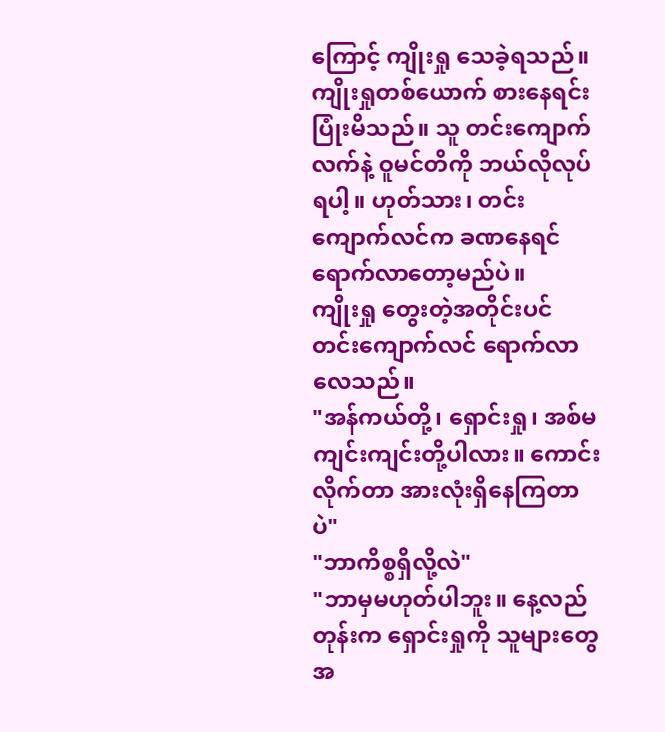ကြောင့် ကျိုးရှု သေခဲ့ရသည်။
ကျိုးရှုတစ်ယောက် စားနေရင်း ပြုံးမိသည်။ သူ တင်းကျောက်လက်နဲ့ ဝူမင်တိကို ဘယ်လိုလုပ်ရပါ့။ ဟုတ်သား၊ တင်းကျောက်လင်က ခဏနေရင် ရောက်လာတော့မည်ပဲ။
ကျိုးရှု တွေးတဲ့အတိုင်းပင် တင်းကျောက်လင် ရောက်လာလေသည်။
"အန်ကယ်တို့၊ ရှောင်းရှု၊ အစ်မကျင်းကျင်းတို့ပါလား။ ကောင်းလိုက်တာ အားလုံးရှိနေကြတာပဲ"
"ဘာကိစ္စရှိလို့လဲ"
"ဘာမှမဟုတ်ပါဘူး။ နေ့လည်တုန်းက ရှောင်းရှုကို သူများတွေ အ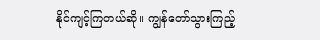နိုင်ကျင့်ကြတယ်ဆို။ ကျွန်တော်သွားကြည့်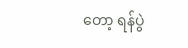တော့ ရန်ပွဲ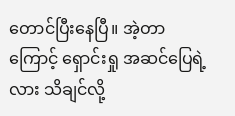တောင်ပြီးနေပြီ။ အဲ့တာကြောင့် ရှောင်းရှု အဆင်ပြေရဲ့လား သိချင်လို့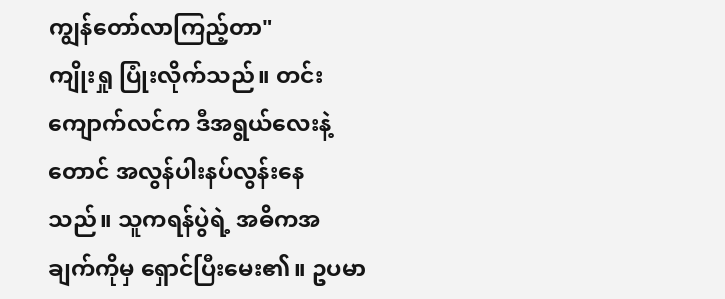ကျွန်တော်လာကြည့်တာ"
ကျိုးရှု ပြုံးလိုက်သည်။ တင်းကျောက်လင်က ဒီအရွယ်လေးနဲ့တောင် အလွန်ပါးနပ်လွန်းနေသည်။ သူကရန်ပွဲရဲ့ အဓိကအချက်ကိုမှ ရှောင်ပြီးမေး၏။ ဥပမာ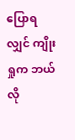ပြောရလျှင် ကျိုးရှုက ဘယ်လို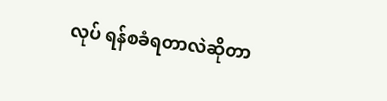လုပ် ရန်စခံရတာလဲဆိုတာ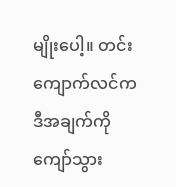မျိုးပေါ့။ တင်းကျောက်လင်က ဒီအချက်ကို ကျော်သွား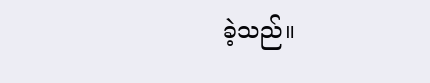ခဲ့သည်။